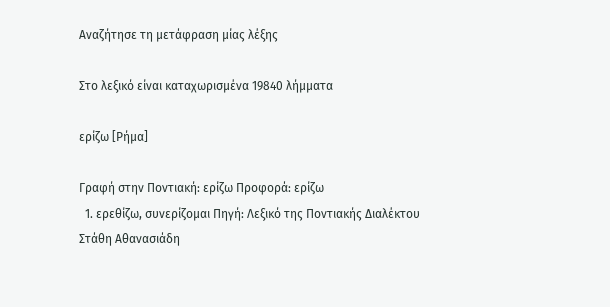Αναζήτησε τη μετάφραση μίας λέξης

Στο λεξικό είναι καταχωρισμένα 19840 λήμματα

ερίζω [Ρήμα]

Γραφή στην Ποντιακή: ερίζω Προφορά: ερίζω
  1. ερεθίζω, συνερίζομαι Πηγή: Λεξικό της Ποντιακής Διαλέκτου Στάθη Αθανασιάδη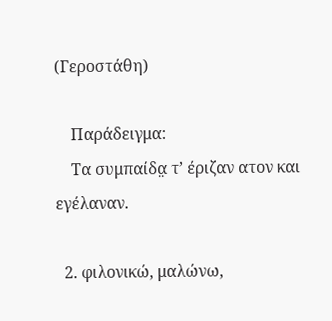(Γεροστάθη)

    Παράδειγμα:
    Τα συμπαίδα̤ τ’ έριζαν ατον και εγέλαναν.

  2. φιλονικώ, μαλώνω,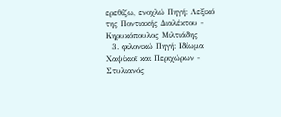ερεθίζω, ενοχλώ Πηγή: Λεξικό της Ποντιακής Διαλέκτου - Κηρυκόπουλος Μιλτιάδης
  3. φιλονικώ Πηγή: Ιδίωμα Χαψίκιοϊ και Περιχώρων - Στυλιανός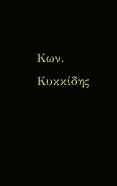Κων. Κυκκίδης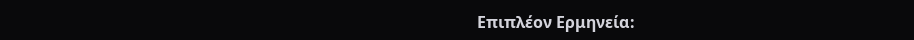Επιπλέον Ερμηνεία: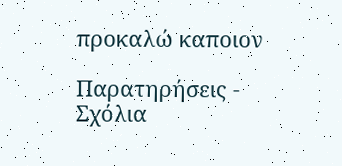προκαλώ καποιον

Παρατηρήσεις - Σχόλια